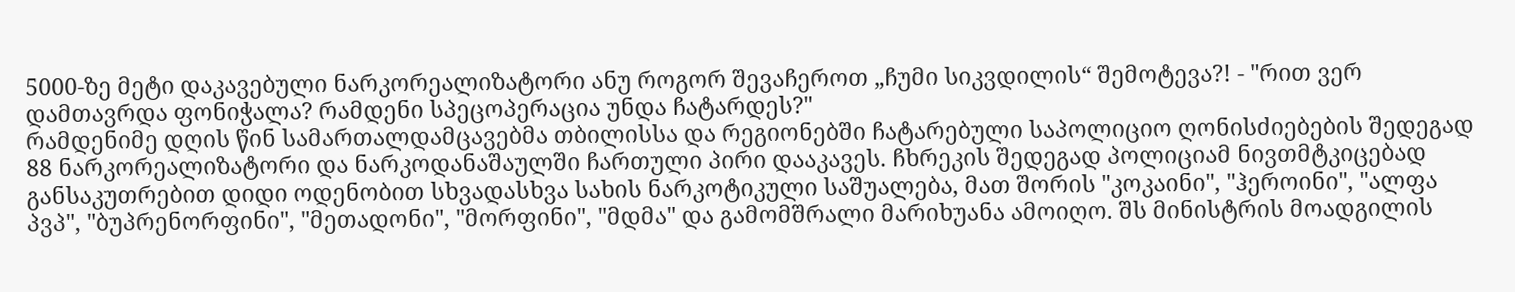5000-ზე მეტი დაკავებული ნარკორეალიზატორი ანუ როგორ შევაჩეროთ „ჩუმი სიკვდილის“ შემოტევა?! - "რით ვერ დამთავრდა ფონიჭალა? რამდენი სპეცოპერაცია უნდა ჩატარდეს?"
რამდენიმე დღის წინ სამართალდამცავებმა თბილისსა და რეგიონებში ჩატარებული საპოლიციო ღონისძიებების შედეგად 88 ნარკორეალიზატორი და ნარკოდანაშაულში ჩართული პირი დააკავეს. ჩხრეკის შედეგად პოლიციამ ნივთმტკიცებად განსაკუთრებით დიდი ოდენობით სხვადასხვა სახის ნარკოტიკული საშუალება, მათ შორის "კოკაინი", "ჰეროინი", "ალფა პვპ", "ბუპრენორფინი", "მეთადონი", "მორფინი", "მდმა" და გამომშრალი მარიხუანა ამოიღო. შს მინისტრის მოადგილის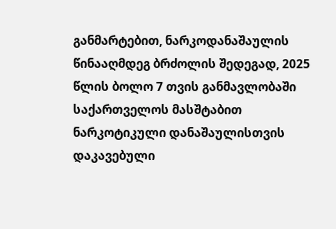განმარტებით, ნარკოდანაშაულის წინააღმდეგ ბრძოლის შედეგად, 2025 წლის ბოლო 7 თვის განმავლობაში საქართველოს მასშტაბით ნარკოტიკული დანაშაულისთვის დაკავებული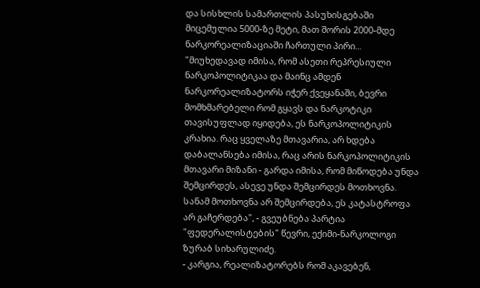და სისხლის სამართლის პასუხისგებაში მიცემულია 5000-ზე მეტი, მათ შორის 2000-მდე ნარკორეალიზაციაში ჩართული პირი... "მიუხედავად იმისა, რომ ასეთი რეპრესიული ნარკოპოლიტიკაა და მაინც ამდენ ნარკორეალიზატორს იჭერ ქვეყანაში, ბევრი მომხმარებელი რომ გყავს და ნარკოტიკი თავისუფლად იყიდება, ეს ნარკოპოლიტიკის კრახია. რაც ყველაზე მთავარია, არ ხდება დაბალანსება იმისა, რაც არის ნარკოპოლიტიკის მთავარი მიზანი - გარდა იმისა, რომ მიწოდება უნდა შემცირდეს, ასევე უნდა შემცირდეს მოთხოვნა. სანამ მოთხოვნა არ შემცირდება, ეს კატასტროფა არ გაჩერდება", - გვეუბნება პარტია "ფედერალისტების" წევრი, ექიმი-ნარკოლოგი ზურაბ სიხარულიძე.
- კარგია, რეალიზატორებს რომ აკავებენ,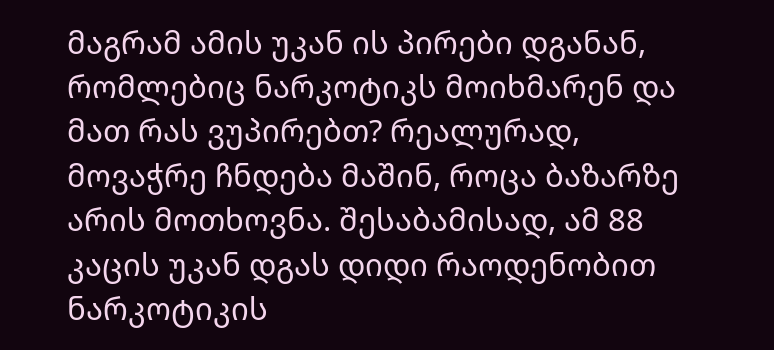მაგრამ ამის უკან ის პირები დგანან, რომლებიც ნარკოტიკს მოიხმარენ და მათ რას ვუპირებთ? რეალურად, მოვაჭრე ჩნდება მაშინ, როცა ბაზარზე არის მოთხოვნა. შესაბამისად, ამ 88 კაცის უკან დგას დიდი რაოდენობით ნარკოტიკის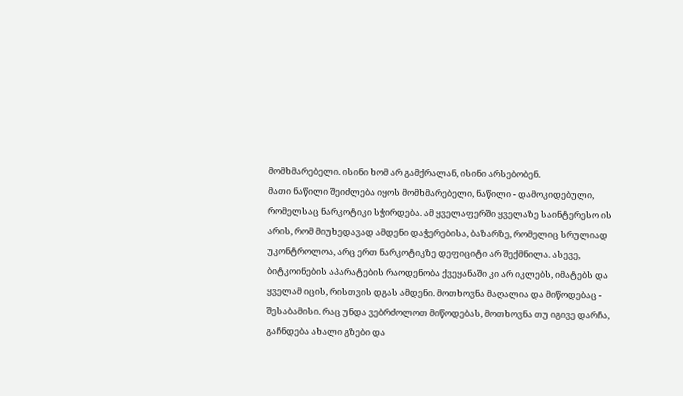მომხმარებელი. ისინი ხომ არ გამქრალან, ისინი არსებობენ.
მათი ნაწილი შეიძლება იყოს მომხმარებელი, ნაწილი - დამოკიდებული, რომელსაც ნარკოტიკი სჭირდება. ამ ყველაფერში ყველაზე საინტერესო ის არის, რომ მიუხედავად ამდენი დაჭერებისა, ბაზარზე, რომელიც სრულიად უკონტროლოა, არც ერთ ნარკოტიკზე დეფიციტი არ შექმნილა. ასევე, ბიტკოინების აპარატების რაოდენობა ქვეყანაში კი არ იკლებს, იმატებს და ყველამ იცის, რისთვის დგას ამდენი. მოთხოვნა მაღალია და მიწოდებაც - შესაბამისი. რაც უნდა ვებრძოლოთ მიწოდებას, მოთხოვნა თუ იგივე დარჩა, გაჩნდება ახალი გზები და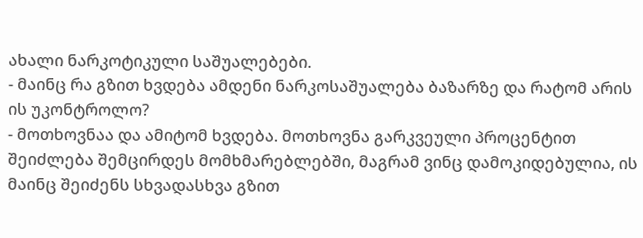ახალი ნარკოტიკული საშუალებები.
- მაინც რა გზით ხვდება ამდენი ნარკოსაშუალება ბაზარზე და რატომ არის ის უკონტროლო?
- მოთხოვნაა და ამიტომ ხვდება. მოთხოვნა გარკვეული პროცენტით შეიძლება შემცირდეს მომხმარებლებში, მაგრამ ვინც დამოკიდებულია, ის მაინც შეიძენს სხვადასხვა გზით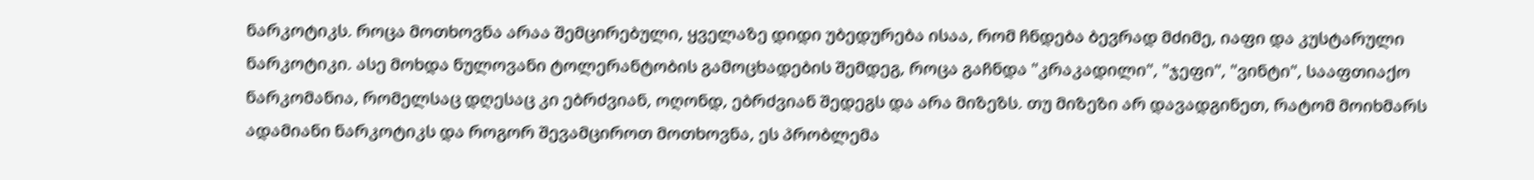ნარკოტიკს. როცა მოთხოვნა არაა შემცირებული, ყველაზე დიდი უბედურება ისაა, რომ ჩნდება ბევრად მძიმე, იაფი და კუსტარული ნარკოტიკი. ასე მოხდა ნულოვანი ტოლერანტობის გამოცხადების შემდეგ, როცა გაჩნდა "კრაკადილი", "ჯეფი", "ვინტი", სააფთიაქო ნარკომანია, რომელსაც დღესაც კი ებრძვიან, ოღონდ, ებრძვიან შედეგს და არა მიზეზს. თუ მიზეზი არ დავადგინეთ, რატომ მოიხმარს ადამიანი ნარკოტიკს და როგორ შევამციროთ მოთხოვნა, ეს პრობლემა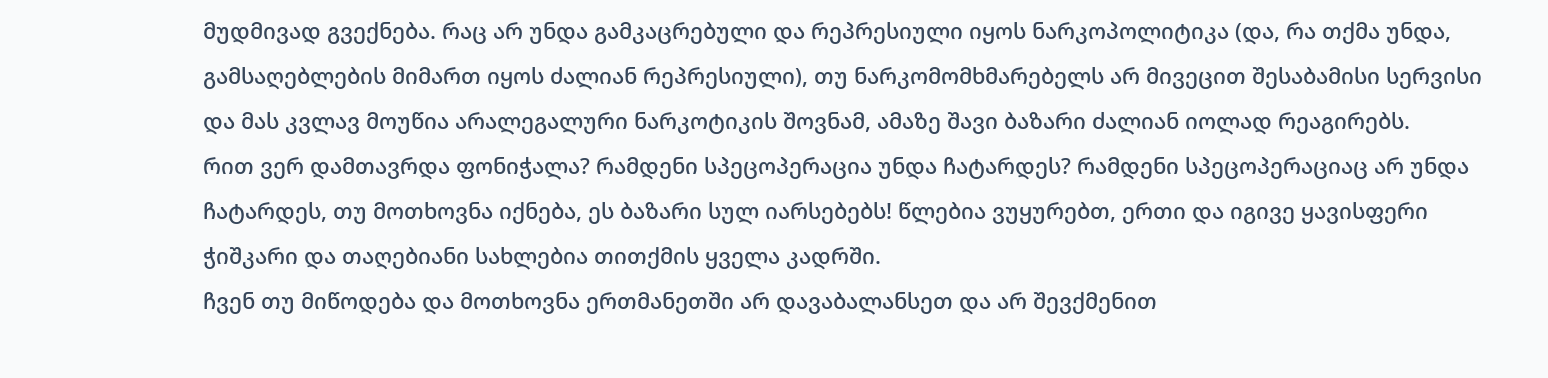მუდმივად გვექნება. რაც არ უნდა გამკაცრებული და რეპრესიული იყოს ნარკოპოლიტიკა (და, რა თქმა უნდა, გამსაღებლების მიმართ იყოს ძალიან რეპრესიული), თუ ნარკომომხმარებელს არ მივეცით შესაბამისი სერვისი და მას კვლავ მოუწია არალეგალური ნარკოტიკის შოვნამ, ამაზე შავი ბაზარი ძალიან იოლად რეაგირებს.
რით ვერ დამთავრდა ფონიჭალა? რამდენი სპეცოპერაცია უნდა ჩატარდეს? რამდენი სპეცოპერაციაც არ უნდა ჩატარდეს, თუ მოთხოვნა იქნება, ეს ბაზარი სულ იარსებებს! წლებია ვუყურებთ, ერთი და იგივე ყავისფერი ჭიშკარი და თაღებიანი სახლებია თითქმის ყველა კადრში.
ჩვენ თუ მიწოდება და მოთხოვნა ერთმანეთში არ დავაბალანსეთ და არ შევქმენით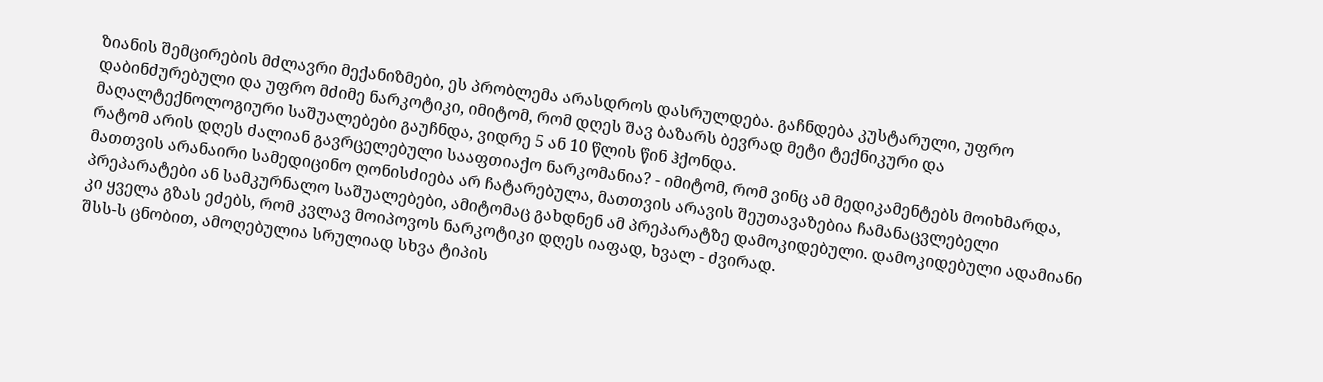ზიანის შემცირების მძლავრი მექანიზმები, ეს პრობლემა არასდროს დასრულდება. გაჩნდება კუსტარული, უფრო დაბინძურებული და უფრო მძიმე ნარკოტიკი, იმიტომ, რომ დღეს შავ ბაზარს ბევრად მეტი ტექნიკური და მაღალტექნოლოგიური საშუალებები გაუჩნდა, ვიდრე 5 ან 10 წლის წინ ჰქონდა.
რატომ არის დღეს ძალიან გავრცელებული სააფთიაქო ნარკომანია? - იმიტომ, რომ ვინც ამ მედიკამენტებს მოიხმარდა, მათთვის არანაირი სამედიცინო ღონისძიება არ ჩატარებულა, მათთვის არავის შეუთავაზებია ჩამანაცვლებელი პრეპარატები ან სამკურნალო საშუალებები, ამიტომაც გახდნენ ამ პრეპარატზე დამოკიდებული. დამოკიდებული ადამიანი კი ყველა გზას ეძებს, რომ კვლავ მოიპოვოს ნარკოტიკი დღეს იაფად, ხვალ - ძვირად.
შსს-ს ცნობით, ამოღებულია სრულიად სხვა ტიპის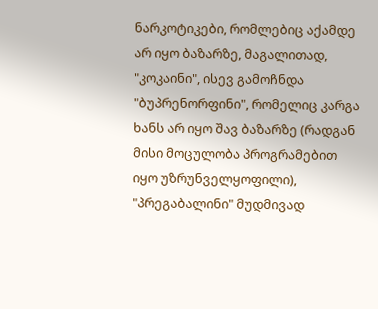ნარკოტიკები, რომლებიც აქამდე არ იყო ბაზარზე, მაგალითად, "კოკაინი", ისევ გამოჩნდა "ბუპრენორფინი", რომელიც კარგა ხანს არ იყო შავ ბაზარზე (რადგან მისი მოცულობა პროგრამებით იყო უზრუნველყოფილი), "პრეგაბალინი" მუდმივად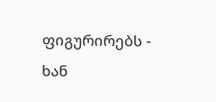ფიგურირებს - ხან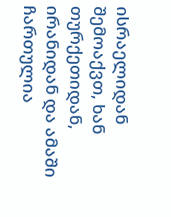ისრაელიდან შემოაქვთ, ხან თურქეთიდან, ირანიდან და ამაში ჩართულია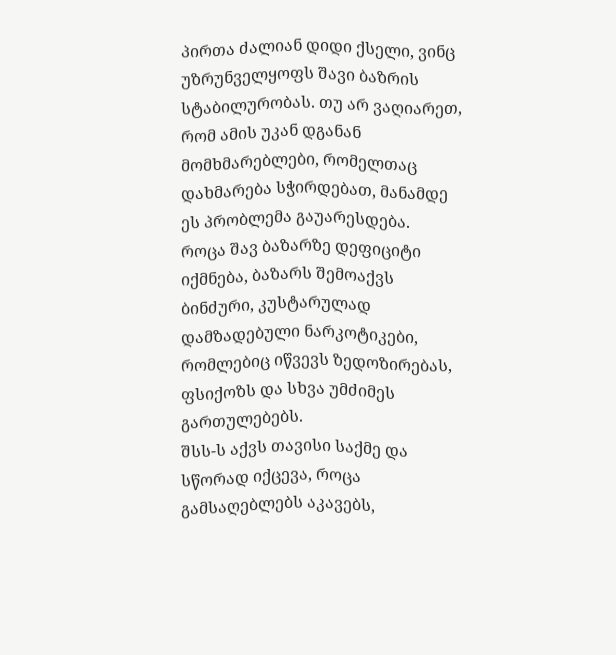პირთა ძალიან დიდი ქსელი, ვინც უზრუნველყოფს შავი ბაზრის სტაბილურობას. თუ არ ვაღიარეთ, რომ ამის უკან დგანან მომხმარებლები, რომელთაც დახმარება სჭირდებათ, მანამდე ეს პრობლემა გაუარესდება.
როცა შავ ბაზარზე დეფიციტი იქმნება, ბაზარს შემოაქვს ბინძური, კუსტარულად დამზადებული ნარკოტიკები, რომლებიც იწვევს ზედოზირებას, ფსიქოზს და სხვა უმძიმეს გართულებებს.
შსს-ს აქვს თავისი საქმე და სწორად იქცევა, როცა გამსაღებლებს აკავებს,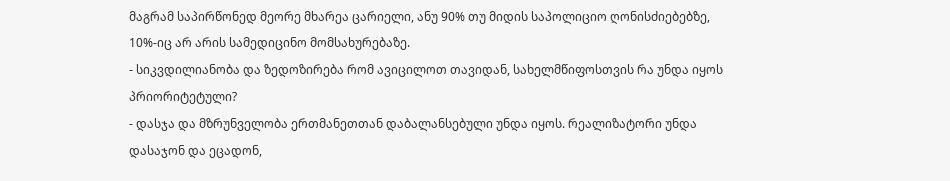მაგრამ საპირწონედ მეორე მხარეა ცარიელი, ანუ 90% თუ მიდის საპოლიციო ღონისძიებებზე, 10%-იც არ არის სამედიცინო მომსახურებაზე.
- სიკვდილიანობა და ზედოზირება რომ ავიცილოთ თავიდან, სახელმწიფოსთვის რა უნდა იყოს პრიორიტეტული?
- დასჯა და მზრუნველობა ერთმანეთთან დაბალანსებული უნდა იყოს. რეალიზატორი უნდა დასაჯონ და ეცადონ,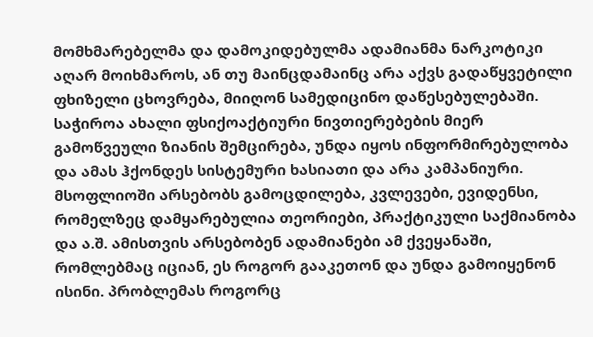მომხმარებელმა და დამოკიდებულმა ადამიანმა ნარკოტიკი აღარ მოიხმაროს, ან თუ მაინცდამაინც არა აქვს გადაწყვეტილი ფხიზელი ცხოვრება, მიიღონ სამედიცინო დაწესებულებაში. საჭიროა ახალი ფსიქოაქტიური ნივთიერებების მიერ გამოწვეული ზიანის შემცირება, უნდა იყოს ინფორმირებულობა და ამას ჰქონდეს სისტემური ხასიათი და არა კამპანიური. მსოფლიოში არსებობს გამოცდილება, კვლევები, ევიდენსი, რომელზეც დამყარებულია თეორიები, პრაქტიკული საქმიანობა და ა.შ. ამისთვის არსებობენ ადამიანები ამ ქვეყანაში, რომლებმაც იციან, ეს როგორ გააკეთონ და უნდა გამოიყენონ ისინი. პრობლემას როგორც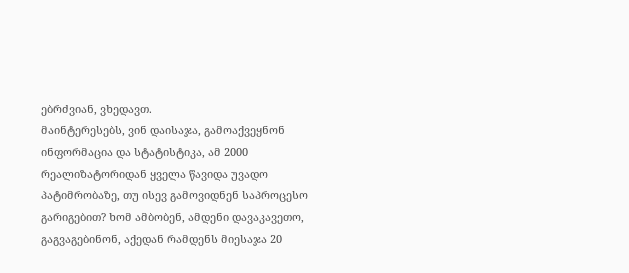ებრძვიან, ვხედავთ.
მაინტერესებს, ვინ დაისაჯა, გამოაქვეყნონ ინფორმაცია და სტატისტიკა, ამ 2000 რეალიზატორიდან ყველა წავიდა უვადო პატიმრობაზე, თუ ისევ გამოვიდნენ საპროცესო გარიგებით? ხომ ამბობენ, ამდენი დავაკავეთო, გაგვაგებინონ, აქედან რამდენს მიესაჯა 20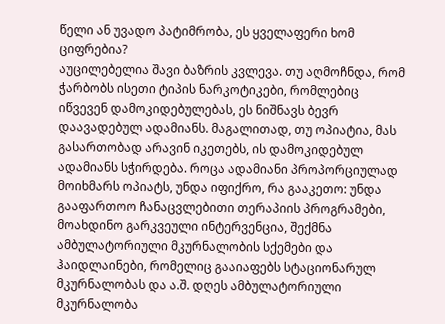წელი ან უვადო პატიმრობა, ეს ყველაფერი ხომ ციფრებია?
აუცილებელია შავი ბაზრის კვლევა. თუ აღმოჩნდა, რომ ჭარბობს ისეთი ტიპის ნარკოტიკები, რომლებიც იწვევენ დამოკიდებულებას, ეს ნიშნავს ბევრ დაავადებულ ადამიანს. მაგალითად, თუ ოპიატია, მას გასართობად არავინ იკეთებს, ის დამოკიდებულ ადამიანს სჭირდება. როცა ადამიანი პროპორციულად მოიხმარს ოპიატს, უნდა იფიქრო, რა გააკეთო: უნდა გააფართოო ჩანაცვლებითი თერაპიის პროგრამები, მოახდინო გარკვეული ინტერვენცია, შექმნა ამბულატორიული მკურნალობის სქემები და ჰაიდლაინები, რომელიც გააიაფებს სტაციონარულ მკურნალობას და ა.შ. დღეს ამბულატორიული მკურნალობა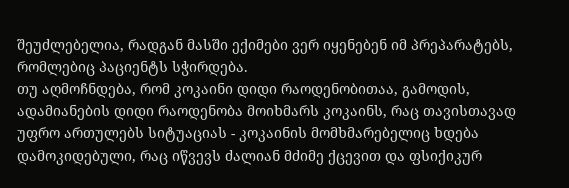შეუძლებელია, რადგან მასში ექიმები ვერ იყენებენ იმ პრეპარატებს, რომლებიც პაციენტს სჭირდება.
თუ აღმოჩნდება, რომ კოკაინი დიდი რაოდენობითაა, გამოდის, ადამიანების დიდი რაოდენობა მოიხმარს კოკაინს, რაც თავისთავად უფრო ართულებს სიტუაციას - კოკაინის მომხმარებელიც ხდება დამოკიდებული, რაც იწვევს ძალიან მძიმე ქცევით და ფსიქიკურ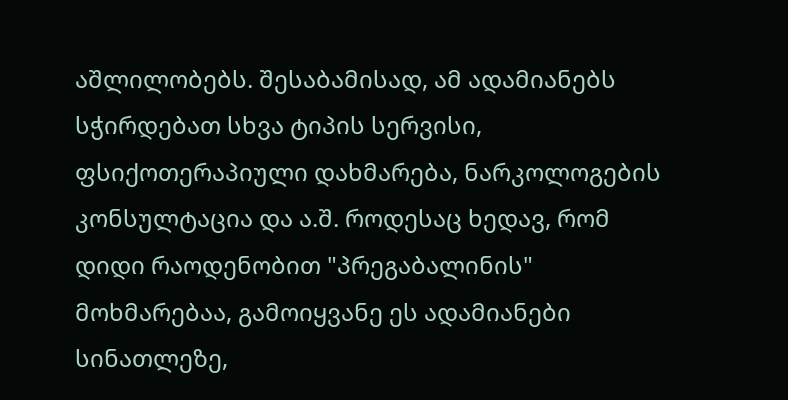აშლილობებს. შესაბამისად, ამ ადამიანებს სჭირდებათ სხვა ტიპის სერვისი, ფსიქოთერაპიული დახმარება, ნარკოლოგების კონსულტაცია და ა.შ. როდესაც ხედავ, რომ დიდი რაოდენობით "პრეგაბალინის" მოხმარებაა, გამოიყვანე ეს ადამიანები სინათლეზე,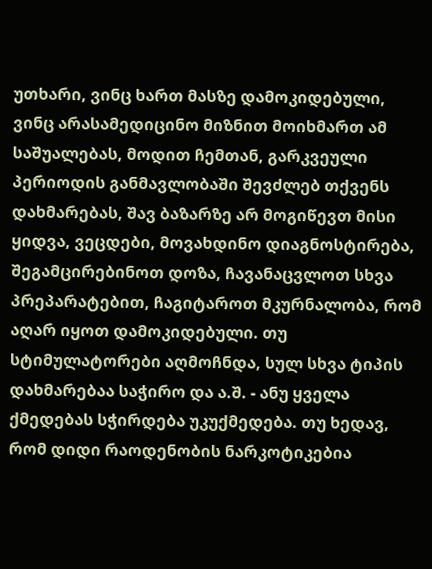უთხარი, ვინც ხართ მასზე დამოკიდებული, ვინც არასამედიცინო მიზნით მოიხმართ ამ საშუალებას, მოდით ჩემთან, გარკვეული პერიოდის განმავლობაში შევძლებ თქვენს დახმარებას, შავ ბაზარზე არ მოგიწევთ მისი ყიდვა, ვეცდები, მოვახდინო დიაგნოსტირება, შეგამცირებინოთ დოზა, ჩავანაცვლოთ სხვა პრეპარატებით, ჩაგიტაროთ მკურნალობა, რომ აღარ იყოთ დამოკიდებული. თუ სტიმულატორები აღმოჩნდა, სულ სხვა ტიპის დახმარებაა საჭირო და ა.შ. - ანუ ყველა ქმედებას სჭირდება უკუქმედება. თუ ხედავ, რომ დიდი რაოდენობის ნარკოტიკებია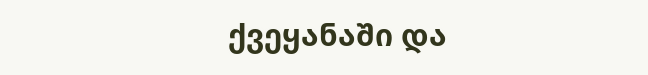ქვეყანაში და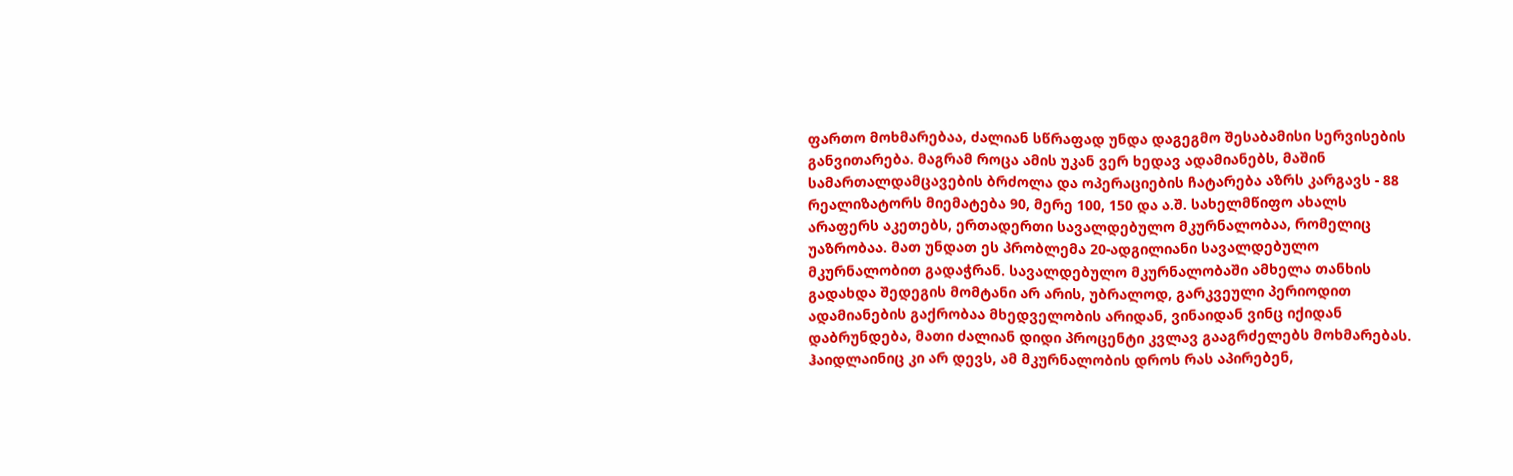ფართო მოხმარებაა, ძალიან სწრაფად უნდა დაგეგმო შესაბამისი სერვისების განვითარება. მაგრამ როცა ამის უკან ვერ ხედავ ადამიანებს, მაშინ სამართალდამცავების ბრძოლა და ოპერაციების ჩატარება აზრს კარგავს - 88 რეალიზატორს მიემატება 90, მერე 100, 150 და ა.შ. სახელმწიფო ახალს არაფერს აკეთებს, ერთადერთი სავალდებულო მკურნალობაა, რომელიც უაზრობაა. მათ უნდათ ეს პრობლემა 20-ადგილიანი სავალდებულო მკურნალობით გადაჭრან. სავალდებულო მკურნალობაში ამხელა თანხის გადახდა შედეგის მომტანი არ არის, უბრალოდ, გარკვეული პერიოდით ადამიანების გაქრობაა მხედველობის არიდან, ვინაიდან ვინც იქიდან დაბრუნდება, მათი ძალიან დიდი პროცენტი კვლავ გააგრძელებს მოხმარებას. ჰაიდლაინიც კი არ დევს, ამ მკურნალობის დროს რას აპირებენ,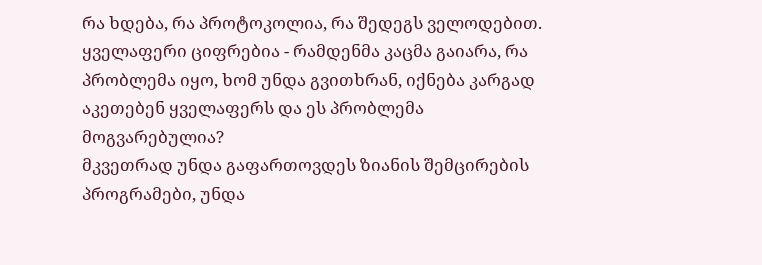რა ხდება, რა პროტოკოლია, რა შედეგს ველოდებით. ყველაფერი ციფრებია - რამდენმა კაცმა გაიარა, რა პრობლემა იყო, ხომ უნდა გვითხრან, იქნება კარგად აკეთებენ ყველაფერს და ეს პრობლემა მოგვარებულია?
მკვეთრად უნდა გაფართოვდეს ზიანის შემცირების პროგრამები, უნდა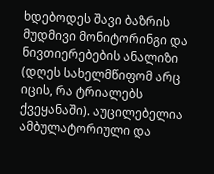ხდებოდეს შავი ბაზრის მუდმივი მონიტორინგი და ნივთიერებების ანალიზი (დღეს სახელმწიფომ არც იცის, რა ტრიალებს ქვეყანაში). აუცილებელია ამბულატორიული და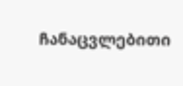ჩანაცვლებითი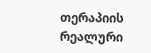თერაპიის რეალური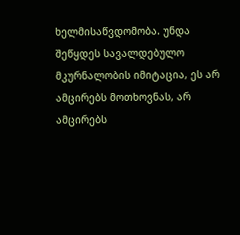ხელმისაწვდომობა. უნდა შეწყდეს სავალდებულო მკურნალობის იმიტაცია, ეს არ ამცირებს მოთხოვნას, არ ამცირებს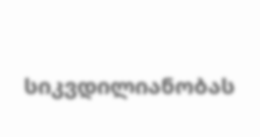სიკვდილიანობას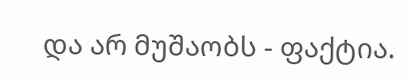და არ მუშაობს - ფაქტია.